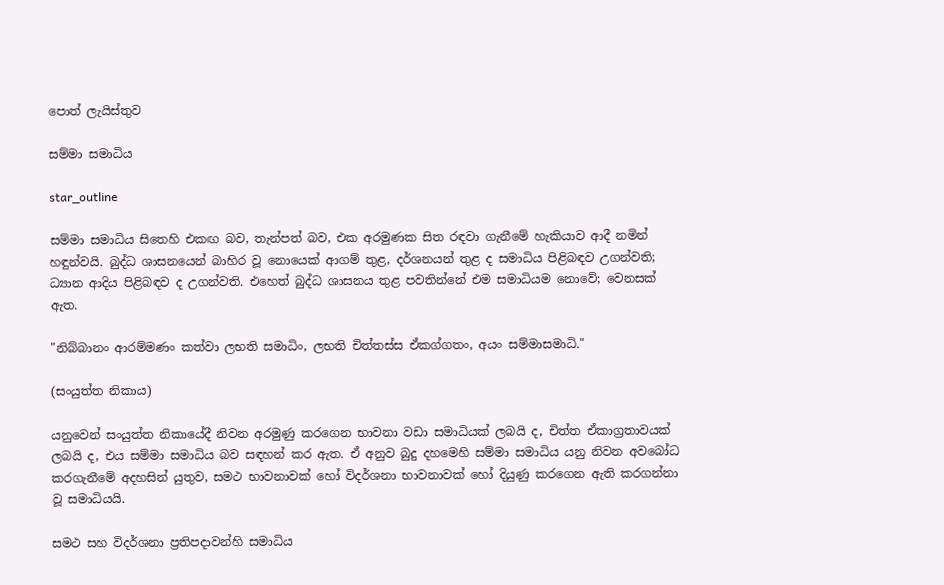පොත් ලැයිස්තුව

සම්මා සමාධිය

star_outline

සම්මා සමාධිය සිතෙහි එකඟ බව, තැන්පත් බව, එක අරමුණක සිත රඳවා ගැනීමේ හැකියාව ආදී නමින් හඳුන්වයි. බුද්ධ ශාසනයෙන් බාහිර වූ නොයෙක් ආගම් තුළ, දර්ශනයන් තුළ ද සමාධිය පිළිබඳව උගන්වති; ධ්‍යාන ආදිය පිළිබඳව ද උගන්වති. එහෙත් බුද්ධ ශාසනය තුළ පවතින්නේ එම සමාධියම නොවේ; වෙනසක් ඇත.

"නිබ්බානං ආරම්මණං කත්වා ලභති සමාධිං, ලභති චිත්තස්ස ඒකග්ගතං, අයං සම්මාසමාධි."

(සංයුත්ත නිකාය)

යනුවෙන් සංයුත්ත නිකායේදී නිවන අරමුණු කරගෙන භාවනා වඩා සමාධියක් ලබයි ද, චිත්ත ඒකාග්‍රතාවයක් ලබයි ද, එය සම්මා සමාධිය බව සඳහන් කර ඇත. ඒ අනුව බුදු දහමෙහි සම්මා සමාධිය යනු නිවන අවබෝධ කරගැනීමේ අදහසින් යුතුව, සමථ භාවනාවක් හෝ විදර්ශනා භාවනාවක් හෝ දියුණු කරගෙන ඇති කරගන්නා වූ සමාධියයි.

සමථ සහ විදර්ශනා ප්‍රතිපදාවන්හි සමාධිය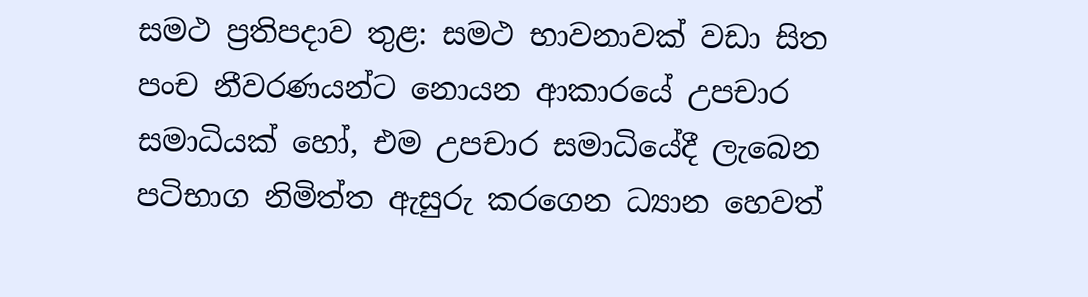සමථ ප්‍රතිපදාව තුළ: සමථ භාවනාවක් වඩා සිත පංච නීවරණයන්ට නොයන ආකාරයේ උපචාර සමාධියක් හෝ, එම උපචාර සමාධියේදී ලැබෙන පටිභාග නිමිත්ත ඇසුරු කරගෙන ධ්‍යාන හෙවත්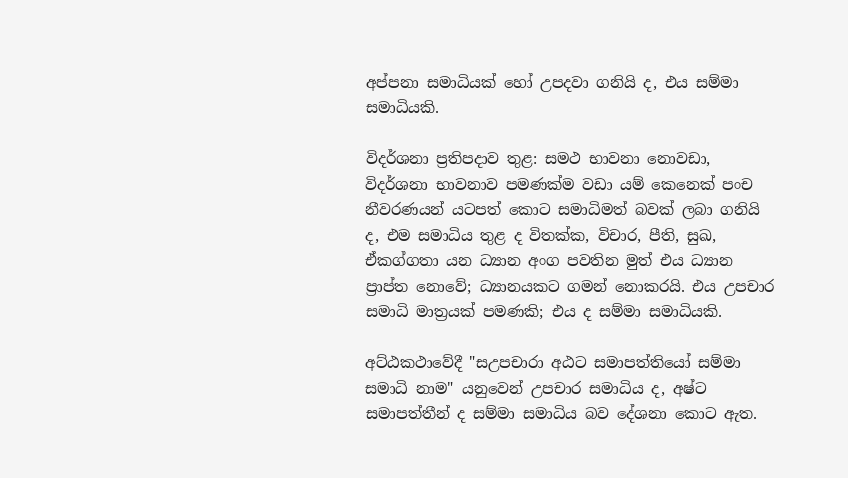අප්පනා සමාධියක් හෝ උපදවා ගනියි ද, එය සම්මා සමාධියකි.

විදර්ශනා ප්‍රතිපදාව තුළ: සමථ භාවනා නොවඩා, විදර්ශනා භාවනාව පමණක්ම වඩා යම් කෙනෙක් පංච නීවරණයන් යටපත් කොට සමාධිමත් බවක් ලබා ගනියි ද, එම සමාධිය තුළ ද විතක්ක, විචාර, පීති, සුඛ, ඒකග්ගතා යන ධ්‍යාන අංග පවතින මුත් එය ධ්‍යාන ප්‍රාප්ත නොවේ; ධ්‍යානයකට ගමන් නොකරයි. එය උපචාර සමාධි මාත්‍රයක් පමණකි; එය ද සම්මා සමාධියකි.

අට්ඨකථාවේදී "සඋපචාරා අඨට සමාපත්තියෝ සම්මා සමාධි නාම" යනුවෙන් උපචාර සමාධිය ද, අෂ්ට සමාපත්තීන් ද සම්මා සමාධිය බව දේශනා කොට ඇත.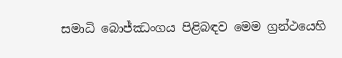සමාධි බොජ්ඣංගය පිළිබඳව මෙම ග්‍රන්ථයෙහි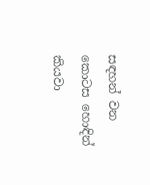සඳහන් වන කොටස හොඳින් කියවා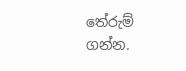තේරුම් ගන්න.